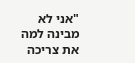"אני לא מבינה למה את צריכה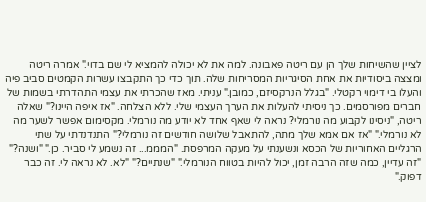לציין שהשיחות שלך הן עם ריטה פאבונה. למה את לא יכולה להמציא לי שם בדוי." אמרה ריטה ומצצה ביסודיות את אחת הסיגריות המסריחות שלה. תוך כדי כך התקבצו עשרות הקמטים סביב פיה והעלו בי דימוי רקטלי. "בגלל הנרקסיזם, כמובן." עניתי. מאז שהכרתי את עצמי התהדרתי בשמות של חברים מפורסמים. כך ניסיתי להעלות את הערך העצמי שלי. ללא הצלחה. "אז איפה היינו?" שאלה ריטה, "ניסינו לקבוע מה נורמלי? נראה לי שאף אחד לא יודע מה נורמלי. מקסימום אפשר לשער מה לא נורמלי." "אז אם אמא שלך מתה, להתאבל שלושה חודשים זה נורמלי?" התנדנדתי על שתי הרגליים האחוריות של הכסא ונשענתי על מעקה המרפסת. "המממ... זה נשמע לי סביר. כן." "ושנה?" "זה עדיין, כמה שזה הרבה זמן, יכול להיות בטווח הנורמלי." "שנתיים?" "לא. לא נראה לי. זה כבר דפוק."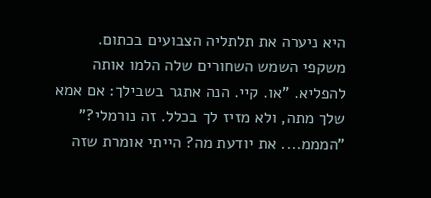היא ניערה את תלתליה הצבועים בכתום. משקפי השמש השחורים שלה הלמו אותה להפליא. "או. קיי. הנה אתגר בשבילך: אם אמא שלך מתה, ולא מזיז לך בכלל. זה נורמלי?" "המממ.... את יודעת מה? הייתי אומרת שזה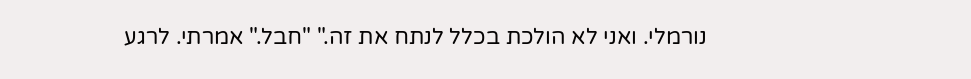נורמלי. ואני לא הולכת בכלל לנתח את זה." "חבל." אמרתי. לרגע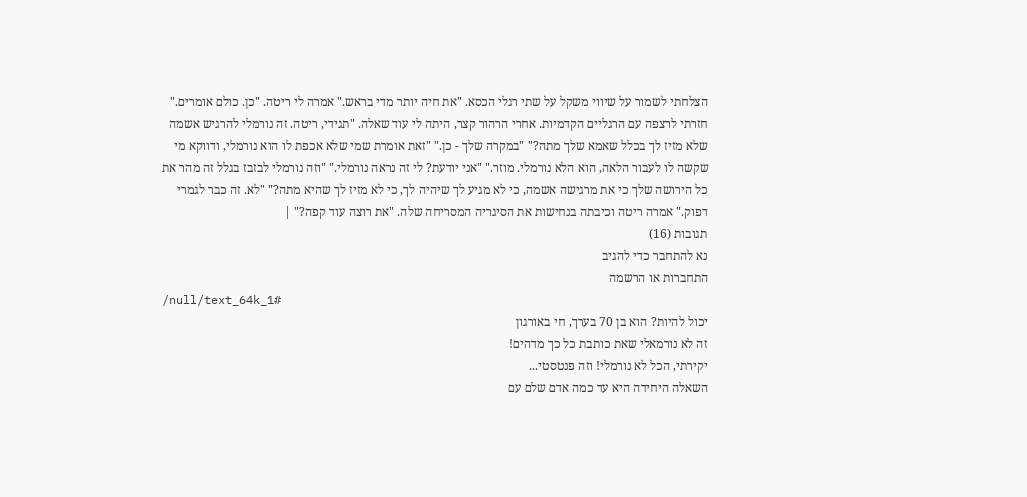הצלחתי לשמור על שיווי משקל על שתי רגלי הכסא. "את חיה יותר מדי בראש." אמרה לי ריטה. "כן. כולם אומרים." חזרתי לרצפה עם הרגליים הקדמיות. אחרי הרהור קצר, היתה לי עוד שאלה. "תגידי, ריטה. זה נורמלי להרגיש אשמה שלא מזיז לך בכלל שאמא שלך מתה?" "במקרה שלך - כן." "זאת אומרת שמי שלא אכפת לו הוא נורמלי, ודווקא מי שקשה לו לעבור הלאה, הוא הלא נורמלי. מוזר." "אני יודעת? לי זה נראה נורמלי." "וזה נורמלי לבזבז בגלל זה מהר את כל הירושה שלך כי את מרגישה אשמה, כי לא מגיע לך שיהיה לך, כי לא מזיז לך שהיא מתה?" "לא. זה כבר לגמרי דפוק." אמרה ריטה וכיבתה בנחישות את הסיגריה המסריחה שלה. "את רוצה עוד קפה?" |
תגובות (16)
נא להתחבר כדי להגיב
התחברות או הרשמה
/null/text_64k_1#
יכול להיות? הוא בן 70 בערך, חי באורגון
זה לא נורמאלי שאת כותבת כל כך מדהים!
יקירתי, הכל לא נורמלי! וזה פנטסטי...
השאלה היחידה היא עד כמה אדם שלם עם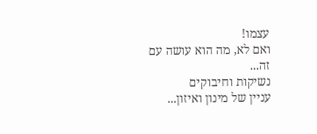עצמו!
ואם לא, מה הוא עושה עם זה...
נשיקות וחיבוקים
עניין של מינון ואיזון...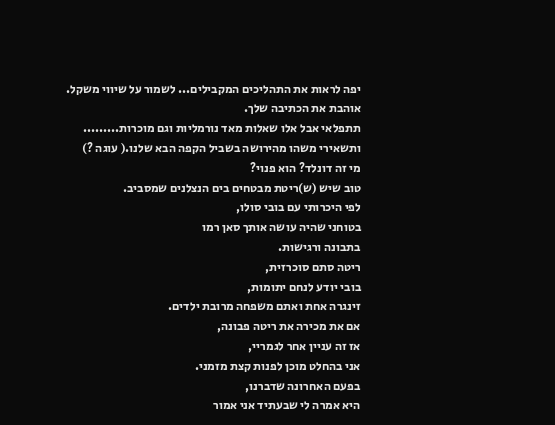יפה לראות את התהליכים המקבילים... לשמור על שיווי משקל.
אוהבת את הכתיבה שלך.
תתפלאי אבל אלו שאלות מאד נורמליות וגם מוכרות.........
ותשאירי משהו מהירושה בשביל הקפה הבא שלנו.( עוגה ?)
מי זה דונלד? הוא פנוי?
טוב שיש (ש)ריטת מבטחים בים הנצלנים שמסביב.
לפי היכרותי עם בובי סולו,
בטוחני שהיה עושה אותך סאן רמו
בתבונה ורגישות.
ריטה סתם סוכרזית,
בובי יודע לנחם יתומות,
זינגרה אחת ואתם משפחה מרובת ילדים.
אם את מכירה את ריטה פבונה,
אז זה עניין אחר לגמריי,
אני בהחלט מוכן לפנות קצת מזמני.
בפעם האחרונה שדברנו,
היא אמרה לי שבעתיד אני אמור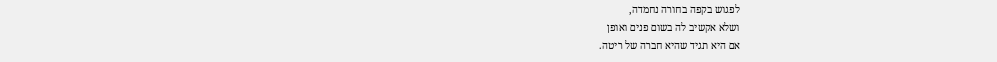לפגוש בקפה בחורה נחמדה,
ושלא אקשיב לה בשום פנים ואופן
אם היא תגיד שהיא חברה של ריטה.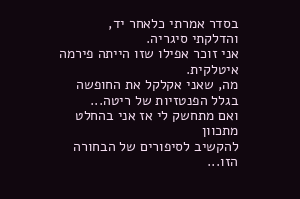בסדר אמרתי כלאחר יד,
והדלקתי סיגריה.
אני זוכר אפילו שזו הייתה פירמה איטלקית.
מה, שאני אקלקל את החופשה בגלל הפנטזיות של ריטה...
ואם מתחשק לי אז אני בהחלט מתכוון
להקשיב לסיפורים של הבחורה הזו...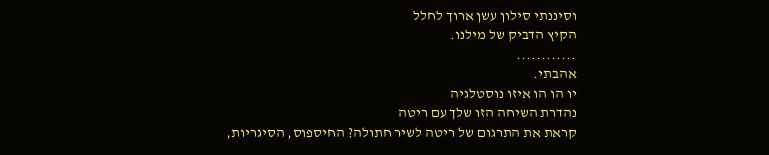וסיננתי סילון עשן ארוך לחלל
הקיץ הדביק של מילנו.
............
אהבתי.
יו הו הו איזו נוסטלגיה
נהדרת השיחה הזו שלך עם ריטה
קראת את התרגום של ריטה לשיר חתולה? החיספוס, הסיגריות,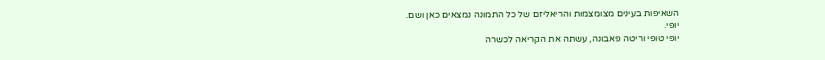השאיפות בעינים מצומצמות והריאליזם של כל התמונה נמצאים כאן ושם.
יופי.
יופי טופי וריטה פאבונה, עשתה את הקריאה לכשרה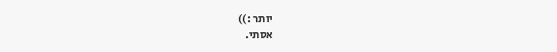יותר :))
אסתי.